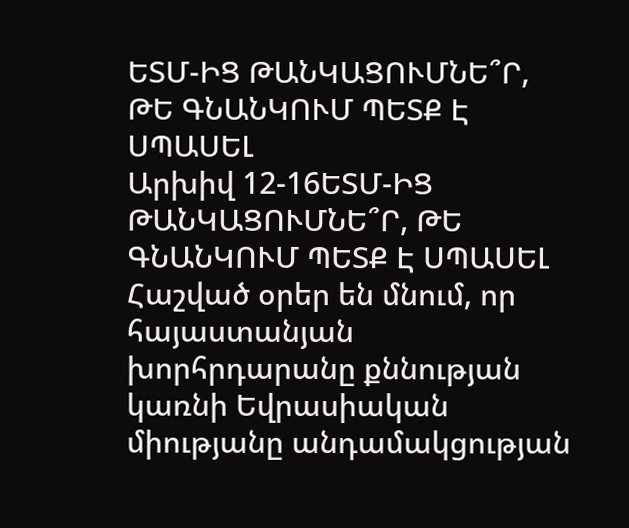ԵՏՄ-ԻՑ ԹԱՆԿԱՑՈՒՄՆԵ՞Ր, ԹԵ ԳՆԱՆԿՈՒՄ ՊԵՏՔ Է ՍՊԱՍԵԼ
Արխիվ 12-16ԵՏՄ-ԻՑ ԹԱՆԿԱՑՈՒՄՆԵ՞Ր, ԹԵ ԳՆԱՆԿՈՒՄ ՊԵՏՔ Է ՍՊԱՍԵԼ
Հաշված օրեր են մնում, որ հայաստանյան խորհրդարանը քննության կառնի Եվրասիական միությանը անդամակցության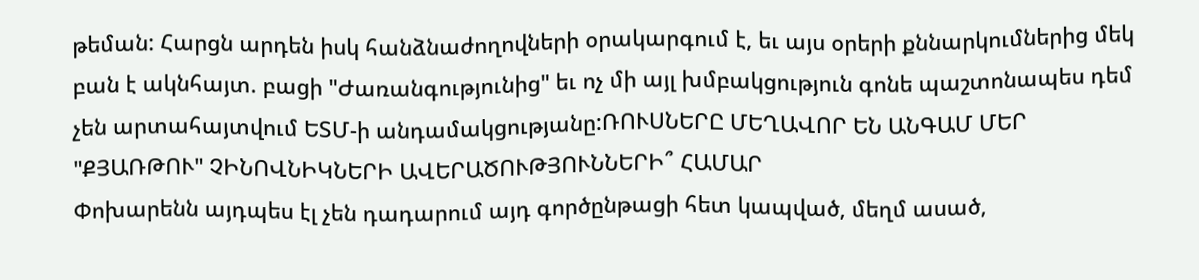թեման: Հարցն արդեն իսկ հանձնաժողովների օրակարգում է, եւ այս օրերի քննարկումներից մեկ բան է ակնհայտ. բացի "Ժառանգությունից" եւ ոչ մի այլ խմբակցություն գոնե պաշտոնապես դեմ չեն արտահայտվում ԵՏՄ-ի անդամակցությանը:ՌՈՒՍՆԵՐԸ ՄԵՂԱՎՈՐ ԵՆ ԱՆԳԱՄ ՄԵՐ "ՔՅԱՌԹՈՒ" ՉԻՆՈՎՆԻԿՆԵՐԻ ԱՎԵՐԱԾՈՒԹՅՈՒՆՆԵՐԻ՞ ՀԱՄԱՐ
Փոխարենն այդպես էլ չեն դադարում այդ գործընթացի հետ կապված, մեղմ ասած,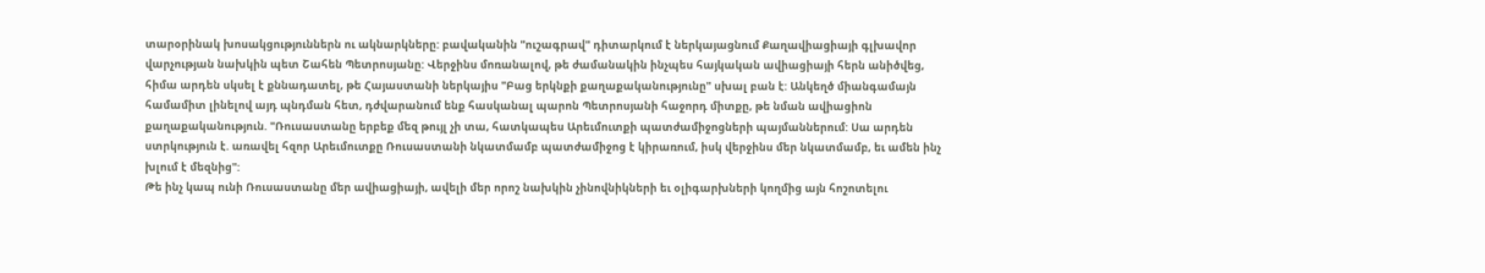տարօրինակ խոսակցություններն ու ակնարկները: բավականին "ուշագրավ" դիտարկում է ներկայացնում Քաղավիացիայի գլխավոր վարչության նախկին պետ Շահեն Պետրոսյանը: Վերջինս մոռանալով, թե ժամանակին ինչպես հայկական ավիացիայի հերն անիծվեց, հիմա արդեն սկսել է քննադատել, թե Հայաստանի ներկայիս "Բաց երկնքի քաղաքականությունը" սխալ բան է: Անկեղծ միանգամայն համամիտ լինելով այդ պնդման հետ, դժվարանում ենք հասկանալ պարոն Պետրոսյանի հաջորդ միտքը, թե նման ավիացիոն քաղաքականություն. "Ռուսաստանը երբեք մեզ թույլ չի տա, հատկապես Արեւմուտքի պատժամիջոցների պայմաններում: Սա արդեն ստրկություն է. առավել հզոր Արեւմուտքը Ռուսաստանի նկատմամբ պատժամիջոց է կիրառում, իսկ վերջինս մեր նկատմամբ, եւ ամեն ինչ խլում է մեզնից":
Թե ինչ կապ ունի Ռուսաստանը մեր ավիացիայի, ավելի մեր որոշ նախկին չինովնիկների եւ օլիգարխների կողմից այն հոշոտելու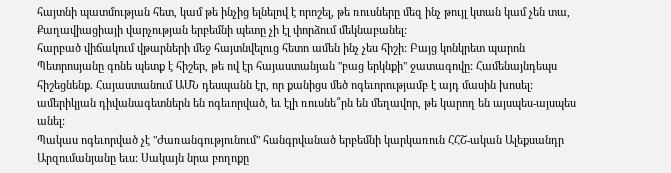հայտնի պատմության հետ, կամ թե ինչից ելնելով է որոշել, թե ռուսները մեզ ինչ թույլ կտան կամ չեն տա, Քաղավիացիայի վարչության երբեմնի պետը չի էլ փորձում մեկնաբանել:
հարբած վիճակում վթարների մեջ հայտնվելուց հետո ամեն ինչ չես հիշի: Բայց կոնկրետ պարոն Պետրոսյանը գոնե պետք է հիշեր, թե ով էր հայաստանյան "բաց երկնքի" ջատագովը: Համենայնդեպս հիշեցնենք. Հայաստանում ԱՄՆ դեսպանն էր, որ քանիցս մեծ ոգեւորությամբ է այդ մասին խոսել: ամերիկյան դիվանագետներն են ոգեւորված, եւ էլի ռուսնե՞րն են մեղավոր, թե կարող են այսպես-այսպես անել:
Պակաս ոգեւորված չէ "Ժառանգությունում" հանգրվանած երբեմնի կարկառուն ՀՀՇ-ական Ալեքսանդր Արզումանյանը եւս: Սակայն նրա բողոքը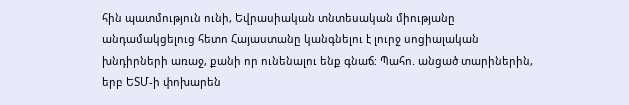հին պատմություն ունի, Եվրասիական տնտեսական միությանը անդամակցելուց հետո Հայաստանը կանգնելու է լուրջ սոցիալական խնդիրների առաջ, քանի որ ունենալու ենք գնաճ: Պահո. անցած տարիներին, երբ ԵՏՄ-ի փոխարեն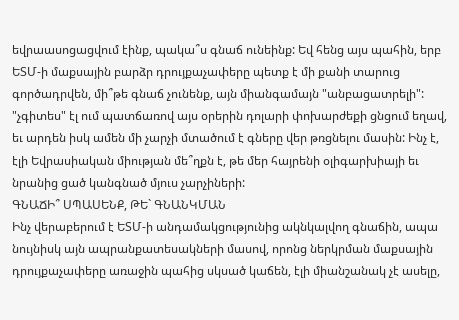եվրաասոցացվում էինք, պակա՞ս գնաճ ունեինք: Եվ հենց այս պահին, երբ ԵՏՄ-ի մաքսային բարձր դրույքաչափերը պետք է մի քանի տարուց գործադրվեն, մի՞թե գնաճ չունենք, այն միանգամայն "անբացատրելի": "չգիտես" էլ ում պատճառով այս օրերին դոլարի փոխարժեքի ցնցում եղավ, եւ արդեն իսկ ամեն մի չարչի մտածում է գները վեր թռցնելու մասին: Ինչ է, էլի Եվրասիական միության մե՞ղքն է, թե մեր հայրենի օլիգարխիայի եւ նրանից ցած կանգնած մյուս չարչիների:
ԳՆԱՃԻ՞ ՍՊԱՍԵՆՔ, ԹԵ` ԳՆԱՆԿՄԱՆ
Ինչ վերաբերում է ԵՏՄ-ի անդամակցությունից ակնկալվող գնաճին, ապա նույնիսկ այն ապրանքատեսակների մասով, որոնց ներկրման մաքսային դրույքաչափերը առաջին պահից սկսած կաճեն, էլի միանշանակ չէ ասելը,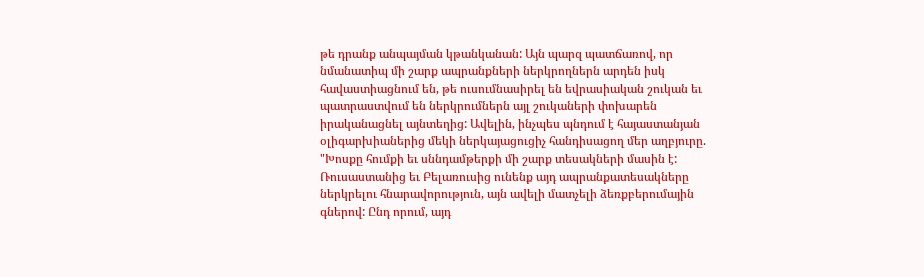թե դրանք անպայման կթանկանան: Այն պարզ պատճառով, որ նմանատիպ մի շարք ապրանքների ներկրողներն արդեն իսկ հավաստիացնում են, թե ուսումնասիրել են եվրասիական շուկան եւ պատրաստվում են ներկրումներն այլ շուկաների փոխարեն իրականացնել այնտեղից: Ավելին, ինչպես պնդում է հայաստանյան օլիգարխիաներից մեկի ներկայացուցիչ հանդիսացող մեր աղբյուրը. "Խոսքը հումքի եւ սննդամթերքի մի շարք տեսակների մասին է: Ռուսաստանից եւ Բելառուսից ունենք այդ ապրանքատեսակները ներկրելու հնարավորություն, այն ավելի մատչելի ձեռքբերումային գներով: Ընդ որում, այդ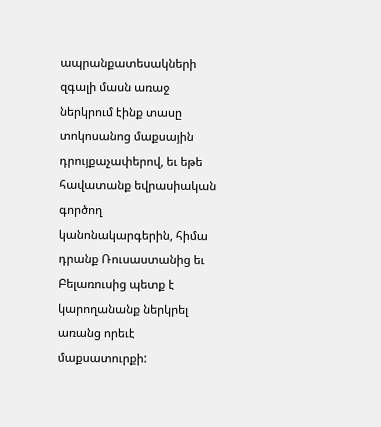ապրանքատեսակների զգալի մասն առաջ ներկրում էինք տասը տոկոսանոց մաքսային դրույքաչափերով, եւ եթե հավատանք եվրասիական գործող կանոնակարգերին, հիմա դրանք Ռուսաստանից եւ Բելառուսից պետք է կարողանանք ներկրել առանց որեւէ մաքսատուրքի: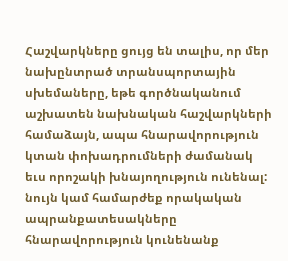Հաշվարկները ցույց են տալիս, որ մեր նախընտրած տրանսպորտային սխեմաները, եթե գործնականում աշխատեն նախնական հաշվարկների համաձայն, ապա հնարավորություն կտան փոխադրումների ժամանակ եւս որոշակի խնայողություն ունենալ: նույն կամ համարժեք որակական ապրանքատեսակները հնարավորություն կունենանք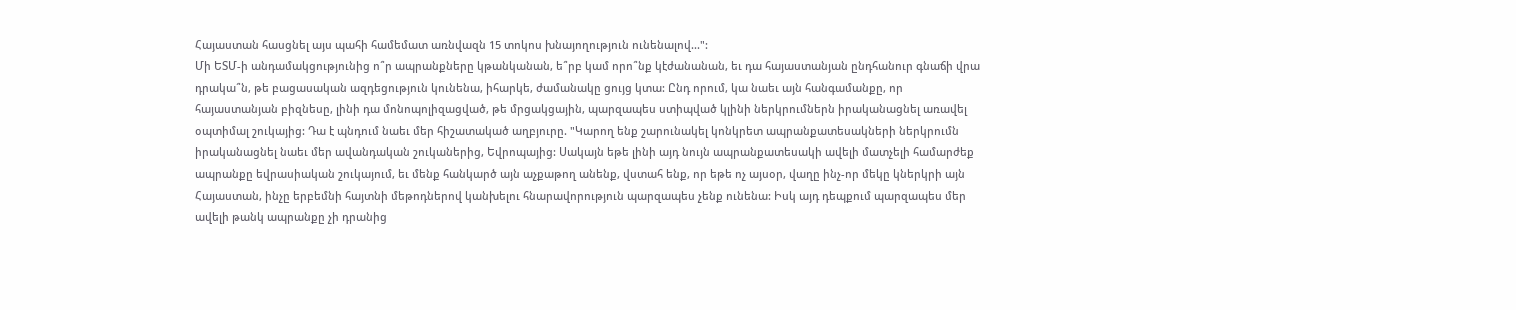Հայաստան հասցնել այս պահի համեմատ առնվազն 15 տոկոս խնայողություն ունենալով...":
Մի ԵՏՄ-ի անդամակցությունից ո՞ր ապրանքները կթանկանան, ե՞րբ կամ որո՞նք կէժանանան, եւ դա հայաստանյան ընդհանուր գնաճի վրա դրակա՞ն, թե բացասական ազդեցություն կունենա, իհարկե, ժամանակը ցույց կտա: Ընդ որում, կա նաեւ այն հանգամանքը, որ հայաստանյան բիզնեսը, լինի դա մոնոպոլիզացված, թե մրցակցային, պարզապես ստիպված կլինի ներկրումներն իրականացնել առավել օպտիմալ շուկայից: Դա է պնդում նաեւ մեր հիշատակած աղբյուրը. "Կարող ենք շարունակել կոնկրետ ապրանքատեսակների ներկրումն իրականացնել նաեւ մեր ավանդական շուկաներից, Եվրոպայից: Սակայն եթե լինի այդ նույն ապրանքատեսակի ավելի մատչելի համարժեք ապրանքը եվրասիական շուկայում, եւ մենք հանկարծ այն աչքաթող անենք, վստահ ենք, որ եթե ոչ այսօր, վաղը ինչ-որ մեկը կներկրի այն Հայաստան, ինչը երբեմնի հայտնի մեթոդներով կանխելու հնարավորություն պարզապես չենք ունենա: Իսկ այդ դեպքում պարզապես մեր ավելի թանկ ապրանքը չի դրանից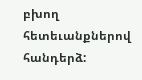բխող հետեւանքներով հանդերձ: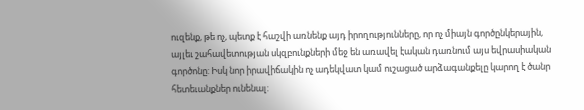ուզենք, թե ոչ, պետք է հաշվի առնենք այդ իրողությունները, որ ոչ միայն գործընկերային, այլեւ շահավետության սկզբունքների մեջ են առավել էական դառնում այս եվրասիական գործոնը: Իսկ նոր իրավիճակին ոչ ադեկվատ կամ ուշացած արձագանքելը կարող է ծանր հետեւանքներ ունենալ: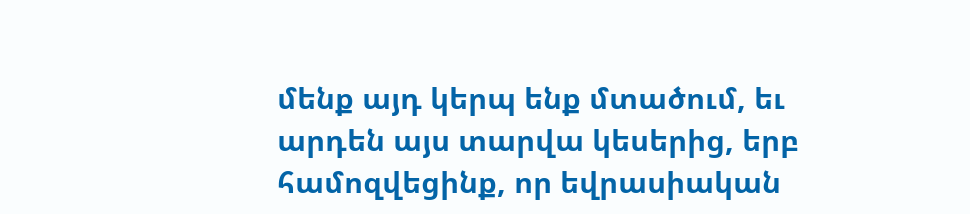մենք այդ կերպ ենք մտածում, եւ արդեն այս տարվա կեսերից, երբ համոզվեցինք, որ եվրասիական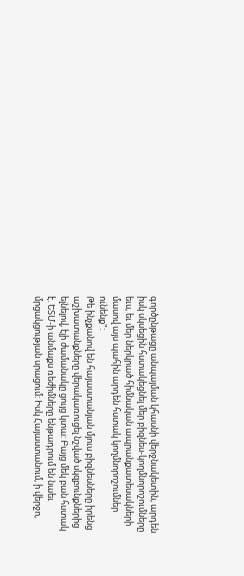գործընթացը անպայման կհասնի վերջնակետին, արդեն իսկ սկսեցին հստակեցնել մեր բիզնես-կողմնորոշումները եւս, եւ մեր ներկրած հիմնական ապրանքատեսակների մասով այս պահին արդեն հստակ կողմնորոշումներ ունենք":
Թե ինչքանով են հայաստանյան մյուս բիզնեսները իրենց աշխատանքները վերակառուցել նշված սկզբունքներից ելնելով, էլի ժամանակը ցույց կտա: Բայց մեկ բան հստակ է. ԵՏՄ-ի անմաքս ռեժիմները ենթադրում են նաեւ մրցակցության սրացում: Իսկ Հայաստանում, ի վերջո,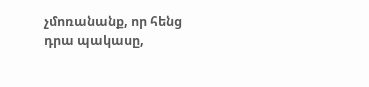չմոռանանք, որ հենց դրա պակասը,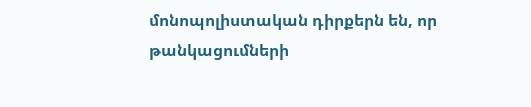մոնոպոլիստական դիրքերն են, որ թանկացումների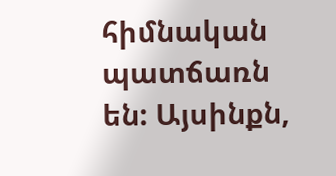հիմնական պատճառն են: Այսինքն,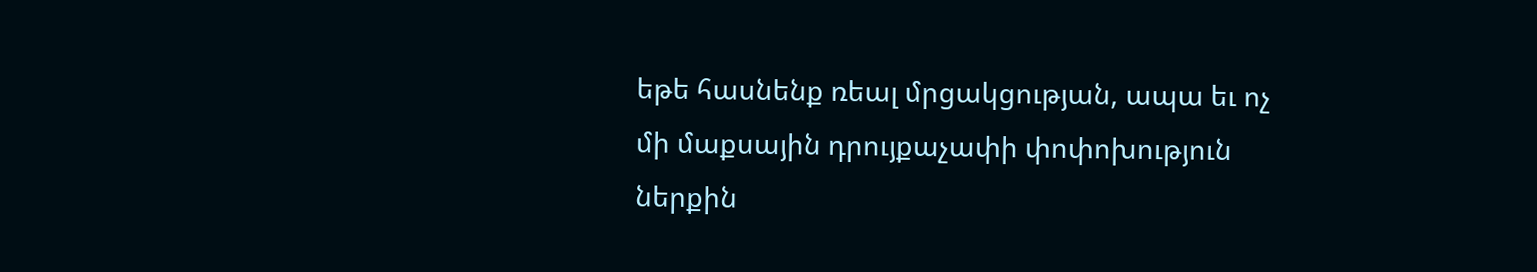եթե հասնենք ռեալ մրցակցության, ապա եւ ոչ մի մաքսային դրույքաչափի փոփոխություն ներքին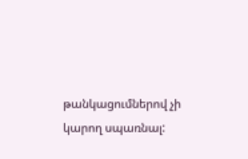թանկացումներով չի կարող սպառնալ: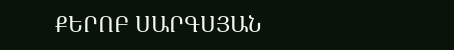ՔԵՐՈԲ ՍԱՐԳՍՅԱՆ